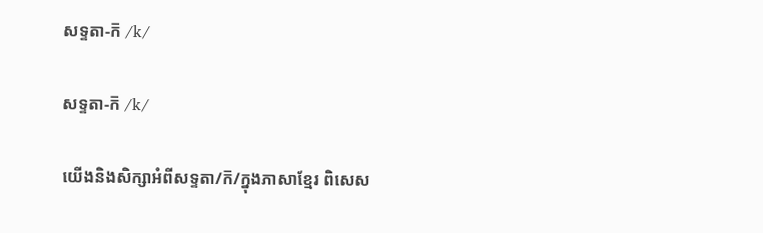សទ្ទតា-ក៑ /k/

សទ្ទតា-ក៑ /k/

យើងនិងសិក្សាអំពីសទ្ទតា/ក៑/ក្នុងភាសាខ្មែរ ពិសេស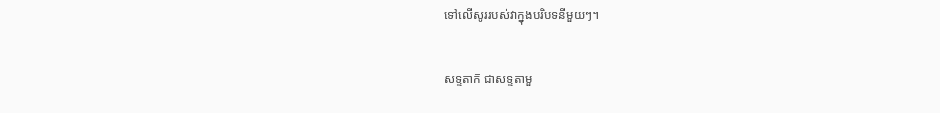ទៅលើសូររបស់វាក្នុងបរិបទនីមួយៗ។


សទ្ទតាក៑ ជាសទ្ទតាមួ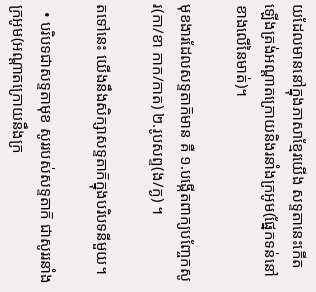យដែលមាននៅក្នុងភាសាខ្មែរយើង សទ្ទតានេះកើតឡើងត្រង់អណ្ដាតក្រោយនិងរនាំងក្រអូម(ផ្នែកទន់នៅខាងលើនៃមាត់)។

មុខងារដែលសទ្ទតាក៑មាន គឺ ១.បង្កើតពាក្យបញ្ចែកសូរ(កា/ខា កាក/កាត) ២.រូបសព្ទ(ង/ក្ង) ។

តទៅនេះ យើងនឹងសិក្សាសទ្ទតាក៑ក្នុងបរិបទនីមួយ។

  • បរិបទជាសទ្ទតាមុខ សូររបស់សទ្ទតាក៑ ជាសូររនាំងក្រអូម(អណ្ដាតក្រោយនឹងក្រ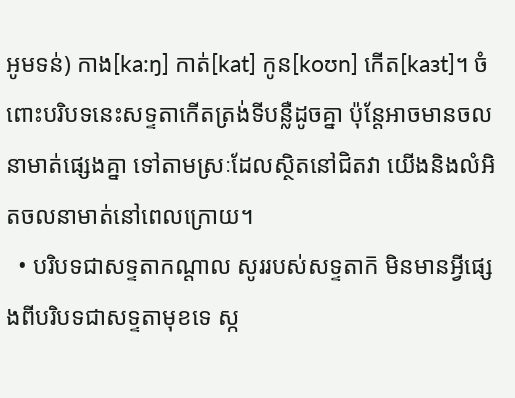អូមទន់) កាង[ka:ŋ] កាត់[kat] កូន[koʊn] កើត[kaɜt]។ ចំពោះបរិបទនេះសទ្ទតាកើតត្រង់ទីបន្លឺដូចគ្នា ប៉ុន្តែអាចមានចលនាមាត់ផ្សេងគ្នា ទៅតាមស្រៈដែលស្ថិតនៅជិតវា យើងនិងលំអិតចលនាមាត់នៅពេលក្រោយ។
  • បរិបទជាសទ្ទតាកណ្ដាល សូររបស់សទ្ទតាក៑ មិនមានអ្វីផ្សេងពីបរិបទជាសទ្ទតាមុខទេ ស្ក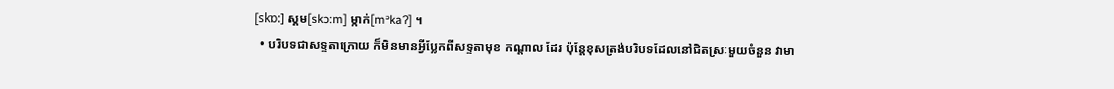[skɒ:] ស្គម[skɔ:m] ម្កាក់[mᵊkaʔ] ។
  • បរិបទជាសទ្ទតាក្រោយ ក៏មិនមានអ្វីប្លែកពីសទ្ទតាមុខ កណ្ដាល ដែរ ប៉ុន្តែខុសត្រង់បរិបទដែលនៅជិតស្រៈមួយចំនួន វាមា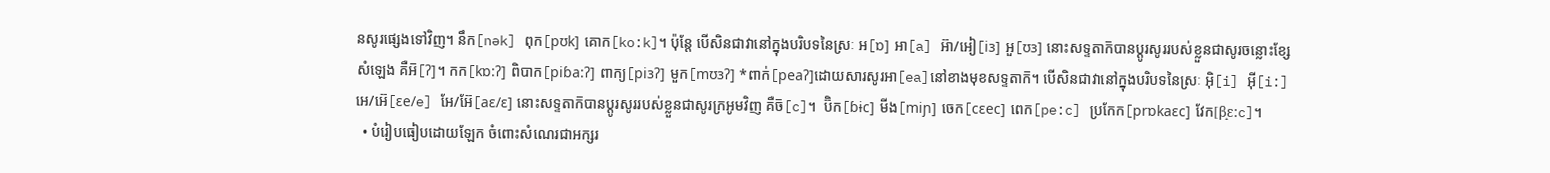នសូរផ្សេងទៅវិញ។ នឹក[nək] ពុក[pʊk] គោក[ko:k]។ ប៉ុន្តែ បើសិនជាវានៅក្នុងបរិបទនៃស្រៈ អ[ɒ] អា[a] អ៊ា/អៀ[iɜ] អួ[ʊɜ] នោះសទ្ទតាក៑បានប្ដូរសូររបស់ខ្លួនជាសូរចន្លោះខ្សែសំឡេង គឺអ៑[ʔ]។ កក[kɒ:ʔ] ពិបាក[piɓa:ʔ] ពាក្យ[piɜʔ] មួក[mʊɜʔ] *ពាក់[peaʔ]ដោយសារសូរអា[ea]នៅខាងមុខសទ្ទតាក៑។ បើសិនជាវានៅក្នុងបរិបទនៃស្រៈ អ៊ិ[i] អ៊ី[i:]  អេ/អ៊េ[ɛe/e] អែ/អ៊ែ[aɛ/ɛ] នោះសទ្ទតាក៑បានប្ដូរសូររបស់ខ្លួនជាសូរក្រអូមវិញ គឺច៑[c]។  ប៊ិក[ɓɨc] មីង[miɲ] ចេក[cɛec] ពេក[pe:c] ប្រកែក[prɒkaɛc] វែក[β̝ɛ:c]។
  • បំរៀបធៀបដោយឡែក ចំពោះសំណេរជាអក្សរ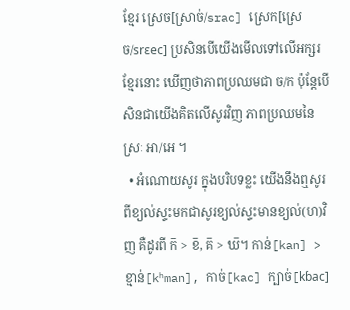ខ្មែរ ស្រេច[ស្រាច់/srac] ស្រេក[ស្រេច/srɛec] ប្រសិនបើយើងមើលទៅលើអក្សរខ្មែរនោះ ឃើញថាភាពប្រឈមជា ច/ក ប៉ុន្តែបើសិនជាយើងគិតលើសូរវិញ ភាពប្រឈមនៃស្រៈ អា/អេ ។
  • អំណោយសូរ ក្នុងបរិបទខ្លះ យើងនឹងឮសូរពីខ្យល់ស្ទះមកជាសូរខ្យល់ស្ទះមានខ្យល់(ហ)វិញ គឺដូរពី ក៑ > ខ៑, គ៑ > ឃ៑។ កាន់[kan] > ខ្មាន់[kʰman], កាច់[kac] ក្បាច់[kɓac]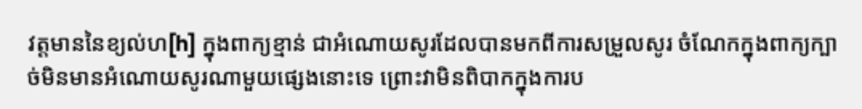វត្តមាននៃខ្យល់ហ[h] ក្នុងពាក្យខ្មាន់ ជាអំណោយសូរដែលបានមកពីការសម្រួលសូរ ចំណែកក្នុងពាក្យក្បាច់មិនមានអំណោយសូរណាមួយផ្សេងនោះទេ ព្រោះវាមិនពិបាកក្នុងការប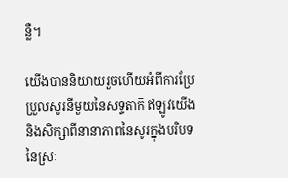ន្លឺ។

យើងបាននិយាយរួចហើយអំពីការប្រែប្រួលសូរនីមួយនៃសទ្ទតាក៑ ឥឡូវយើងនិងសិក្សាពីនានាភាពនៃសូរក្នុងបរិបទនៃស្រៈ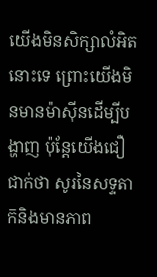យើងមិនសិក្សាលំអិតនោះទេ ព្រោះយើងមិនមានម៉ាស៊ីនដើម្បីបង្ហាញ ប៉ុន្តែយើងជឿជាក់ថា សូរនៃសទ្ទតាក៑និងមានភាព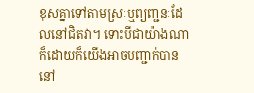ខុសគ្នាទៅតាមស្រៈឬព្យញ្ជនៈដែលនៅជិតវា។ ទោះបីជាយ៉ាងណាក៏ដោយក៏យើងអាចបញ្ជាក់បាននៅ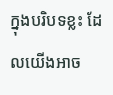ក្នុងបរិបទខ្លះ ដែលយើងអាច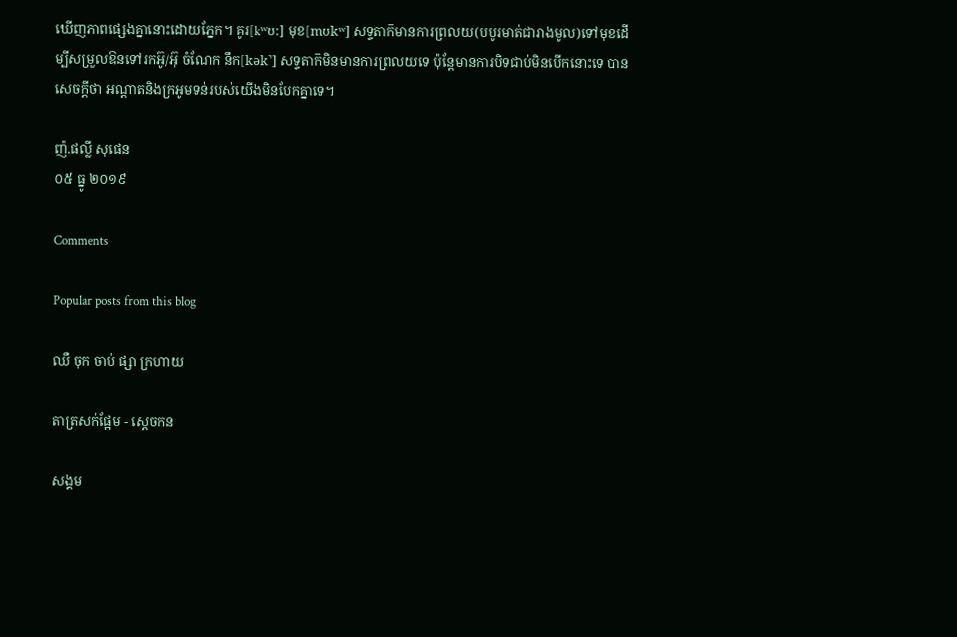ឃើញភាពផ្សេងគ្នានោះដោយភ្នែក។ គូរ[kʷʊ:] មុខ[mʊkʷ] សទ្ទតាក៑មានការព្រលយ(បបូរមាត់ជារាងមូល)ទៅមុខដើម្បីសម្រួលឱនទៅរកអ៊ូ/អ៊ុ ចំណែក នឹក[kək̚] សទ្ទតាក៑មិនមានការព្រលយទេ ប៉ុន្តែមានការបិទជាប់មិនបើកនោះទេ បានសេចក្តីថា អណ្ដាតនិងក្រអូមទន់របស់យើងមិនបែកគ្នាទេ។

ញ៉.ផល្លី សុផេន
០៥ ធ្នូ ២០១៩

Comments

Popular posts from this blog

ឈឺ ចុក ចាប់ ផ្សា ក្រហាយ

តាត្រសក់ផ្អែម - ស្ដេចកន

សង្គម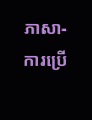ភាសា-ការប្រើ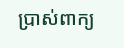ប្រាស់ពាក្យ